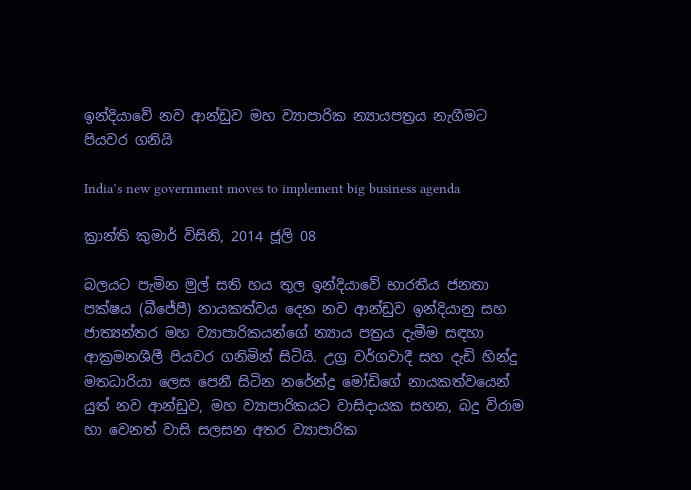ඉන්දියාවේ නව ආන්ඩුව මහ ව්‍යාපාරික න්‍යායපත්‍රය නැගීමට පියවර ගනියි

India’s new government moves to implement big business agenda

ක්‍රාන්ති කුමාර් විසිනි, 2014 ජූලි 08

බලයට පැමින මුල් සති හය තුල ඉන්දියාවේ භාරතීය ජනතා පක්ෂය (බීජේපී) නායකත්වය දෙන නව ආන්ඩුව ඉන්දියානු සහ ජාත්‍යන්තර මහ ව්‍යාපාරිකයන්ගේ න්‍යාය පත්‍රය දැමීම සඳහා ආක්‍රමනශීලී පියවර ගනිමින් සිටියි. උග්‍ර වර්ගවාදී සහ දැඩි හින්දු මතධාරියා ලෙස පෙනී සිටින නරේන්ද්‍ර මෝඩිගේ නායකත්වයෙන් යුත් නව ආන්ඩුව, මහ ව්‍යාපාරිකයට වාසිදායක සහන, බදු විරාම හා වෙනත් වාසි සලසන අතර ව්‍යාපාරික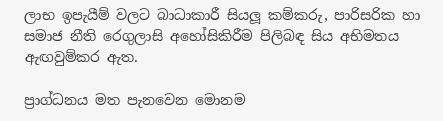ලාභ ඉපැයීම් වලට බාධාකාරී සියලූ කම්කරු, පාරිසරික හා සමාජ නීති රෙගුලාසි අහෝසිකිරීම පිලිබඳ සිය අභිමතය ඇඟවුම්කර ඇත.

ප්‍රාග්ධනය මත පැනවෙන මොනම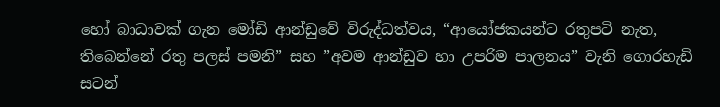හෝ බාධාවක් ගැන මෝඩි ආන්ඩුවේ විරුද්ධත්වය, “ආයෝජකයන්ට රතුපටි නැත, තිබෙන්නේ රතු පලස් පමනි” සහ ”අවම ආන්ඩුව හා උපරිම පාලනය” වැනි ගොරහැඩි සටන්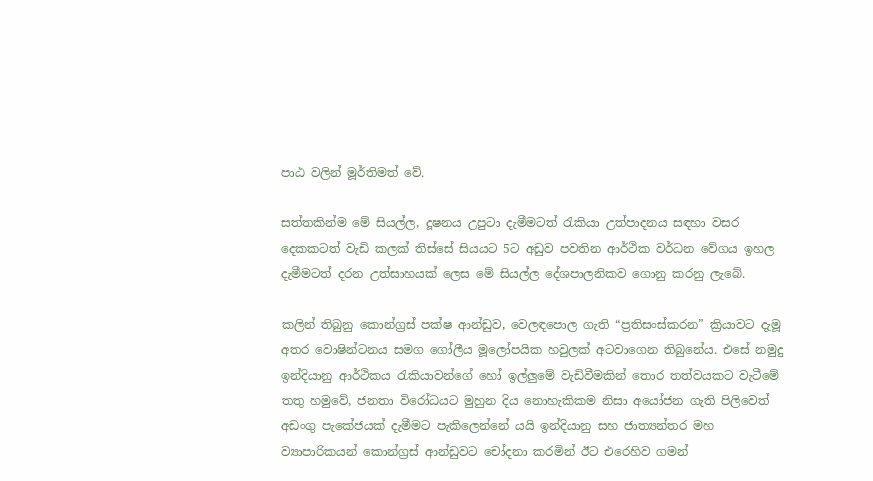පාඨ වලින් මූර්තිමත් වේ.

සත්තකින්ම මේ සියල්ල, දූෂනය උපුටා දැමීමටත් රැකියා උත්පාදනය සඳහා වසර දෙකකටත් වැඩි කලක් තිස්සේ සියයට 5ට අඩුව පවතින ආර්ථික වර්ධන වේගය ඉහල දැමීමටත් දරන උත්සාහයක් ලෙස මේ සියල්ල දේශපාලනිකව ගොනු කරනු ලැබේ.

කලින් තිබුනු කොන්ග්‍රස් පක්ෂ ආන්ඩුව, වෙලඳපොල ගැති “ප්‍රතිසංස්කරන” ක්‍රියාවට දැමූ අතර වොෂින්ටනය සමග ගෝලීය මූලෝපයික හවුලක් අටවාගෙන තිබුනේය. එසේ නමුදු ඉන්දියානු ආර්ථිකය රැකියාවන්ගේ හෝ ඉල්ලුමේ වැඩිවීමකින් තොර තත්වයකට වැටීමේ තතු හමුවේ, ජනතා විරෝධයට මුහුන දිය නොහැකිකම නිසා අයෝජන ගැති පිලිවෙත් අඩංගු පැකේජයක් දැමීමට පැකිලෙන්නේ යයි ඉන්දියානු සහ ජාත්‍යන්තර මහ ව්‍යාපාරිකයන් කොන්ග්‍රස් ආන්ඩුවට චෝදනා කරමින් ඊට එරෙහිව ගමන්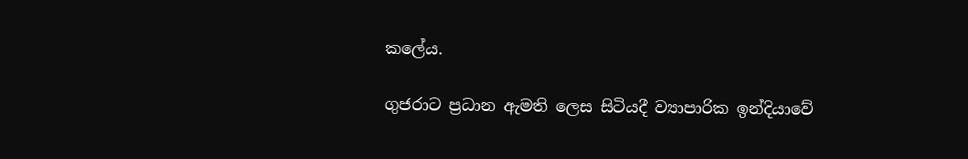කලේය.

ගුජරාට ප්‍රධාන ඇමති ලෙස සිටියදී ව්‍යාපාරික ඉන්දියාවේ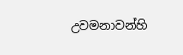උවමනාවන්හි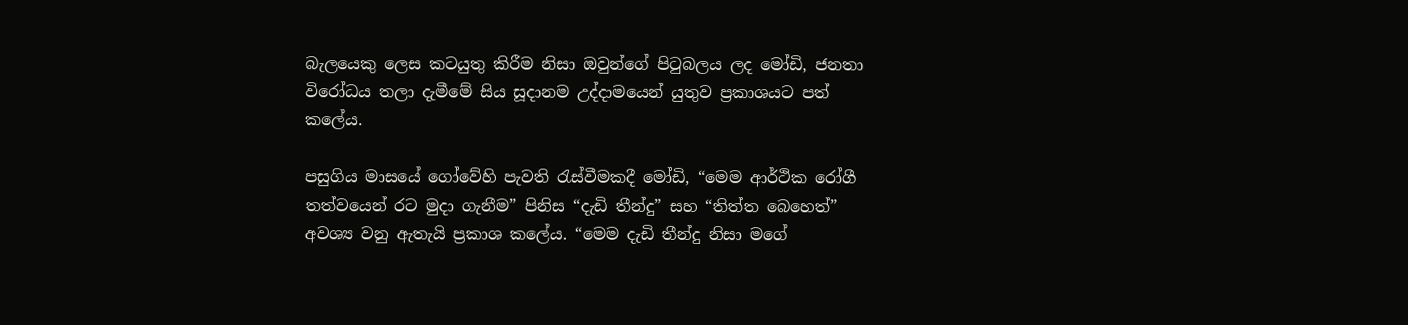බැලයෙකු ලෙස කටයුතු කිරීම නිසා ඔවුන්ගේ පිටුබලය ලද මෝඩි, ජනතා විරෝධය තලා දැමීමේ සිය සූදානම උද්දාමයෙන් යුතුව ප්‍රකාශයට පත් කලේය.

පසුගිය මාසයේ ගෝවේහි පැවති රැස්වීමකදී මෝඩි, “මෙම ආර්ථික රෝගී තත්වයෙන් රට මුදා ගැනීම” පිනිස “දැඩි තීන්දු” සහ “තිත්ත බෙහෙත්” අවශ්‍ය වනු ඇතැයි ප්‍රකාශ කලේය. “මෙම දැඩි තීන්දු නිසා මගේ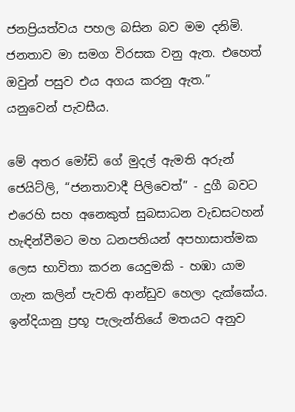ජනප්‍රියත්වය පහල බසින බව මම දනිමි. ජනතාව මා සමග විරසක වනු ඇත. එහෙත් ඔවුන් පසුව එය අගය කරනු ඇත.” යනුවෙන් පැවසීය.

මේ අතර මෝඩි ගේ මුදල් ඇමති අරුන් ජෙයිට්ලි, “ජනතාවාදී පිලිවෙත්” - දුගී බවට එරෙහි සහ අනෙකුත් සුබසාධන වැඩසටහන් හැඳින්වීමට මහ ධනපතියන් අපහාසාත්මක ලෙස භාවිතා කරන යෙදුමකි - හඹා යාම ගැන කලින් පැවති ආන්ඩුව හෙලා දැක්කේය. ඉන්දියානු ප්‍රභූ පැලැන්තියේ මතයට අනුව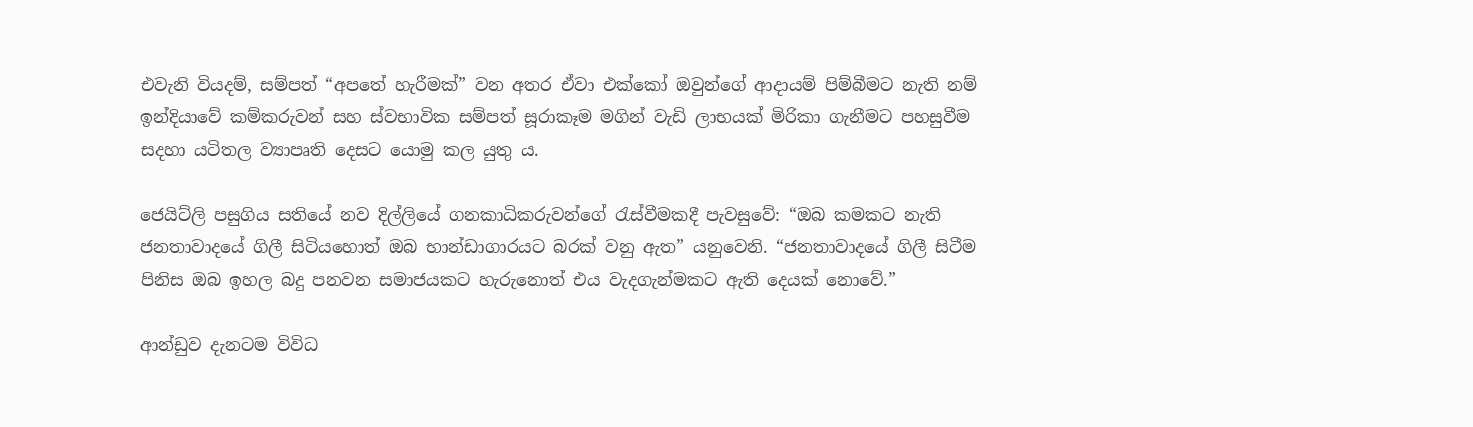එවැනි වියදම්, සම්පත් “අපතේ හැරීමක්” වන අතර ඒවා එක්කෝ ඔවුන්ගේ ආදායම් පිම්බීමට නැති නම් ඉන්දියාවේ කම්කරුවන් සහ ස්වභාවික සම්පත් සූරාකෑම මගින් වැඩි ලාභයක් මිරිකා ගැනීමට පහසුවීම සදහා යටිතල ව්‍යාපෘති දෙසට යොමු කල යුතු ය.

ජෙයිට්ලි පසුගිය සතියේ නව දිල්ලියේ ගනකාධිකරුවන්ගේ රැස්වීමකදී පැවසුවේ: “ඔබ කමකට නැති ජනතාවාදයේ ගිලී සිටියහොත් ඔබ භාන්ඩාගාරයට බරක් වනු ඇත” යනුවෙනි. “ජනතාවාදයේ ගිලී සිටීම පිනිස ඔබ ඉහල බදු පනවන සමාජයකට හැරුනොත් එය වැදගැන්මකට ඇති දෙයක් නොවේ.”

ආන්ඩුව දැනටම විවිධ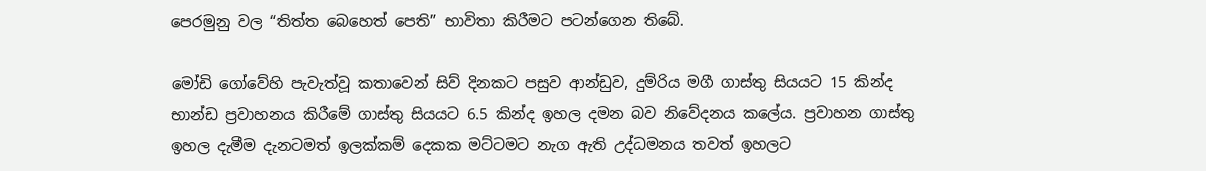පෙරමුනු වල “තිත්ත බෙහෙත් පෙති” භාවිතා කිරීමට පටන්ගෙන තිබේ.

මෝඩි ගෝවේහි පැවැත්වූ කතාවෙන් සිව් දිනකට පසුව ආන්ඩුව, දුම්රිය මගී ගාස්තු සියයට 15 කින්ද භාන්ඩ ප්‍රවාහනය කිරීමේ ගාස්තු සියයට 6.5 කින්ද ඉහල දමන බව නිවේදනය කලේය. ප්‍රවාහන ගාස්තු ඉහල දැමීම දැනටමත් ඉලක්කම් දෙකක මට්ටමට නැග ඇති උද්ධමනය තවත් ඉහලට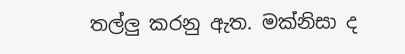තල්ලු කරනු ඇත. මක්නිසා ද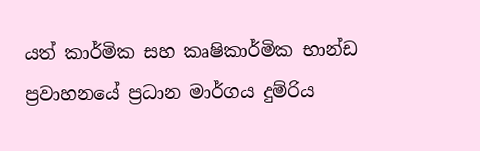යත් කාර්මික සහ කෘෂිකාර්මික භාන්ඩ ප්‍රවාහනයේ ප්‍රධාන මාර්ගය දුම්රිය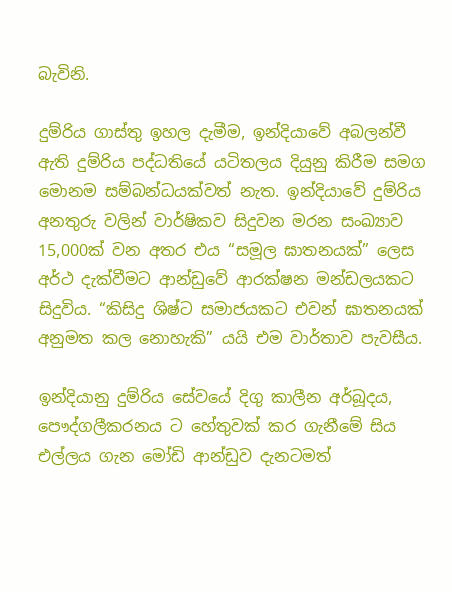බැවිනි.

දුම්රිය ගාස්තු ඉහල දැමීම, ඉන්දියාවේ අබලන්වී ඇති දුම්රිය පද්ධතියේ යටිතලය දියුනු කිරීම සමග මොනම සම්බන්ධයක්වත් නැත. ඉන්දියාවේ දුම්රිය අනතුරු වලින් වාර්ෂිකව සිදුවන මරන සංඛ්‍යාව 15,000ක් වන අතර එය “සමූල ඝාතනයක්” ලෙස අර්ථ දැක්වීමට ආන්ඩුවේ ආරක්ෂන මන්ඩලයකට සිදුවිය. “කිසිදු ශිෂ්ට සමාජයකට එවන් ඝාතනයක් අනුමත කල නොහැකි” යයි එම වාර්තාව පැවසීය.

ඉන්දියානු දුම්රිය සේවයේ දිගු කාලීන අර්බූදය, පෞද්ගලීකරනය ට හේතුවක් කර ගැනීමේ සිය එල්ලය ගැන මෝඩි ආන්ඩුව දැනටමත්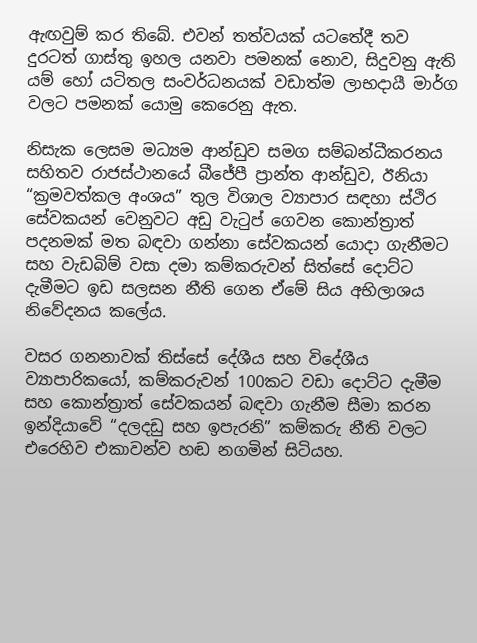ඇඟවුම් කර තිබේ. එවන් තත්වයක් යටතේදී තව දුරටත් ගාස්තු ඉහල යනවා පමනක් නොව, සිදුවනු ඇති යම් හෝ යටිතල සංවර්ධනයක් වඩාත්ම ලාභදායී මාර්ග වලට පමනක් යොමු කෙරෙනු ඇත.

නිසැක ලෙසම මධ්‍යම ආන්ඩුව සමග සම්බන්ධීකරනය සහිතව රාජස්ථානයේ බීජේපී ප්‍රාන්ත ආන්ඩුව, ඊනියා “ක්‍රමවත්කල අංශය” තුල විශාල ව්‍යාපාර සඳහා ස්ථිර සේවකයන් වෙනුවට අඩු වැටුප් ගෙවන කොන්ත්‍රාත් පදනමක් මත බඳවා ගන්නා සේවකයන් යොදා ගැනීමට සහ වැඩබිම් වසා දමා කම්කරුවන් සිත්සේ දොට්ට දැමීමට ඉඩ සලසන නීති ගෙන ඒමේ සිය අභිලාශය නිවේදනය කලේය.

වසර ගනනාවක් තිස්සේ දේශීය සහ විදේශීය ව්‍යාපාරිකයෝ, කම්කරුවන් 100කට වඩා දොට්ට දැමීම සහ කොන්ත්‍රාත් සේවකයන් බඳවා ගැනීම සීමා කරන ඉන්දියාවේ “දලදඩු සහ ඉපැරනි” කම්කරු නීති වලට එරෙහිව එකාවන්ව හඬ නගමින් සිටියහ.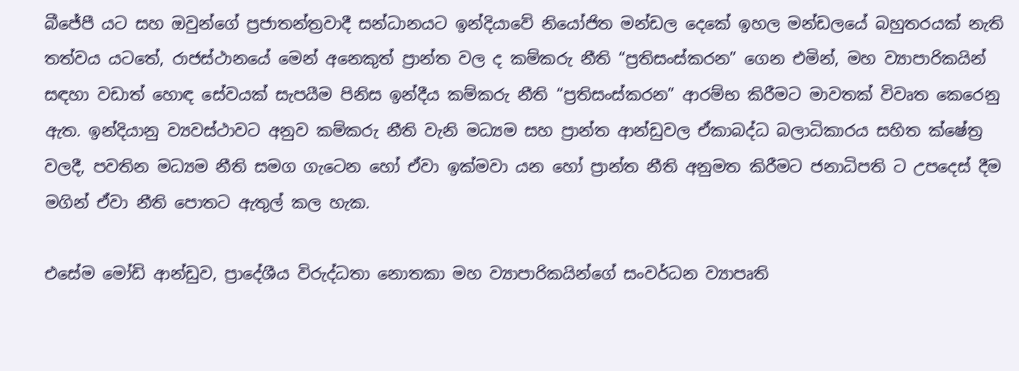බීජේපී යට සහ ඔවුන්ගේ ප්‍රජාතන්ත්‍රවාදී සන්ධානයට ඉන්දියාවේ නියෝජිත මන්ඩල දෙකේ ඉහල මන්ඩලයේ බහුතරයක් නැති තත්වය යටතේ, රාජස්ථානයේ මෙන් අනෙකුත් ප්‍රාන්ත වල ද කම්කරු නීති “ප්‍රතිසංස්කරන” ගෙන එමින්, මහ ව්‍යාපාරිකයින් සඳහා වඩාත් හොඳ සේවයක් සැපයීම පිනිස ඉන්දීය කම්කරු නීති “ප්‍රතිසංස්කරන” ආරම්භ කිරීමට මාවතක් විවෘත කෙරෙනු ඇත. ඉන්දියානු ව්‍යවස්ථාවට අනුව කම්කරු නීති වැනි මධ්‍යම සහ ප්‍රාන්ත ආන්ඩුවල ඒකාබද්ධ බලාධිකාරය සහිත ක්ෂේත්‍ර වලදී, පවතින මධ්‍යම නීති සමග ගැටෙන හෝ ඒවා ඉක්මවා යන හෝ ප්‍රාන්ත නීති අනුමත කිරීමට ජනාධිපති ට උපදෙස් දීම මගින් ඒවා නීති පොතට ඇතුල් කල හැක.

එසේම මෝඩි ආන්ඩුව, ප්‍රාදේශීය විරුද්ධතා නොතකා මහ ව්‍යාපාරිකයින්ගේ සංවර්ධන ව්‍යාපෘති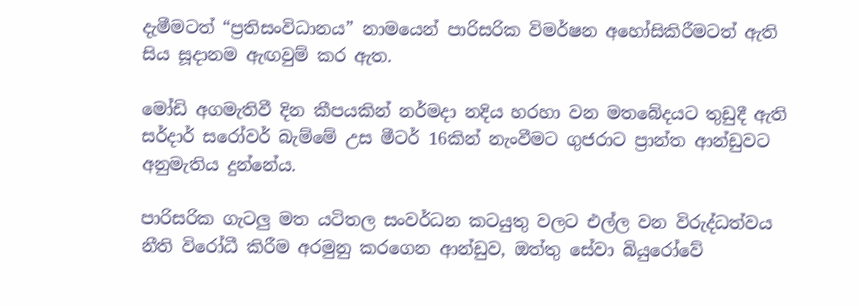දැමීමටත් “ප්‍රතිසංවිධානය” නාමයෙන් පාරිසරික විමර්ෂන අහෝසිකිරීමටත් ඇති සිය සූදානම ඇඟවුම් කර ඇත.

මෝඩි අගමැතිවී දින කීපයකින් නර්මදා නදිය හරහා වන මතබේදයට තුඩුදී ඇති සර්දාර් සරෝවර් බැම්මේ උස මීටර් 16කින් නැංවීමට ගුජරාට ප්‍රාන්ත ආන්ඩුවට අනුමැතිය දුන්නේය.

පාරිසරික ගැටලු මත යටිතල සංවර්ධන කටයුතු වලට එල්ල වන විරුද්ධත්වය නීති විරෝධී කිරීම අරමුනු කරගෙන ආන්ඩුව, ඔත්තු සේවා බියුරෝවේ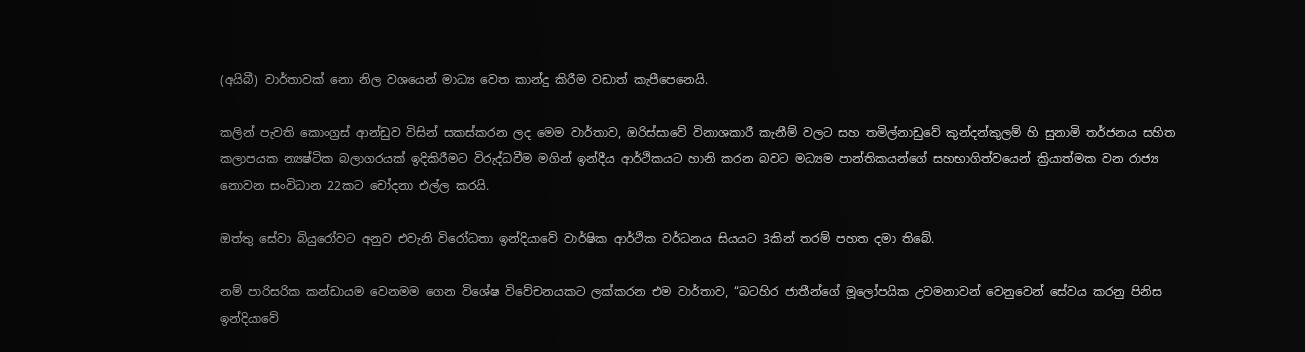(අයිබී) වාර්තාවක් නො නිල වශයෙන් මාධ්‍ය වෙත කාන්දු කිරීම වඩාත් කැපීපෙනෙයි.

කලින් පැවති කොංග්‍රස් ආන්ඩුව විසින් සකස්කරන ලද මෙම වාර්තාව, ඔරිස්සාවේ විනාශකාරී කැනීම් වලට සහ තමිල්නාඩුවේ කුන්දන්කුලම් හි සුනාමි තර්ජනය සහිත කලාපයක න්‍යෂ්ටික බලාගරයක් ඉදිකිරීමට විරුද්ධවීම මගින් ඉන්දීය ආර්ථිකයට හානි කරන බවට මධ්‍යම පාන්තිකයන්ගේ සහභාගිත්වයෙන් ක්‍රියාත්මක වන රාජ්‍ය නොවන සංවිධාන 22කට චෝදනා එල්ල කරයි.

ඔත්තු සේවා බියුරෝවට අනුව එවැනි විරෝධතා ඉන්දියාවේ වාර්ෂික ආර්ථික වර්ධනය සියයට 3කින් තරම් පහත දමා තිබේ.

නම් පාරිසරික කන්ඩායම වෙනමම ගෙන විශේෂ විවේචනයකට ලක්කරන එම වාර්තාව, “බටහිර ජාතීන්ගේ මූලෝපයික උවමනාවන් වෙනුවෙන් සේවය කරනු පිනිස ඉන්දියාවේ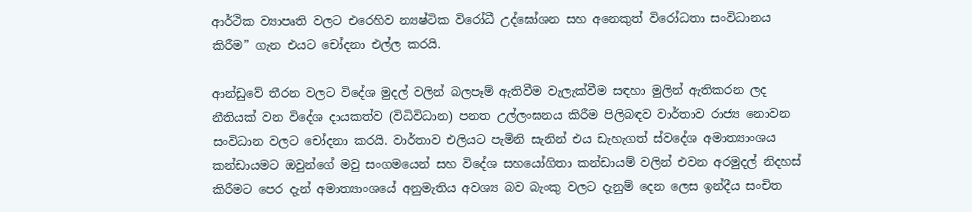ආර්ථික ව්‍යාපෘති වලට එරෙහිව න්‍යෂ්ටික විරෝධී උද්ඝෝශන සහ අනෙකුත් විරෝධතා සංවිධානය කිරීම” ගැන එයට චෝදනා එල්ල කරයි.

ආන්ඩුවේ තීරන වලට විදේශ මුදල් වලින් බලපෑම් ඇතිවීම වැලැක්වීම සඳහා මුලින් ඇතිකරන ලද නීතියක් වන විදේශ දායකත්ව (විධිවිධාන) පනත උල්ලංඝනය කිරීම පිලිබඳව වාර්තාව රාජ්‍ය නොවන සංවිධාන වලට චෝදනා කරයි. වාර්තාව එලියට පැමිනි සැනින් එය ඩැහැගත් ස්වදේශ අමාත්‍යාංශය කන්ඩායමට ඔවුන්ගේ මවු සංගමයෙන් සහ විදේශ සහයෝගිතා කන්ඩායම් වලින් එවන අරමුදල් නිදහස් කිරීමට පෙර දැන් අමාත්‍යාංශයේ අනුමැතිය අවශ්‍ය බව බැංකු වලට දැනුම් දෙන ලෙස ඉන්දීය සංචිත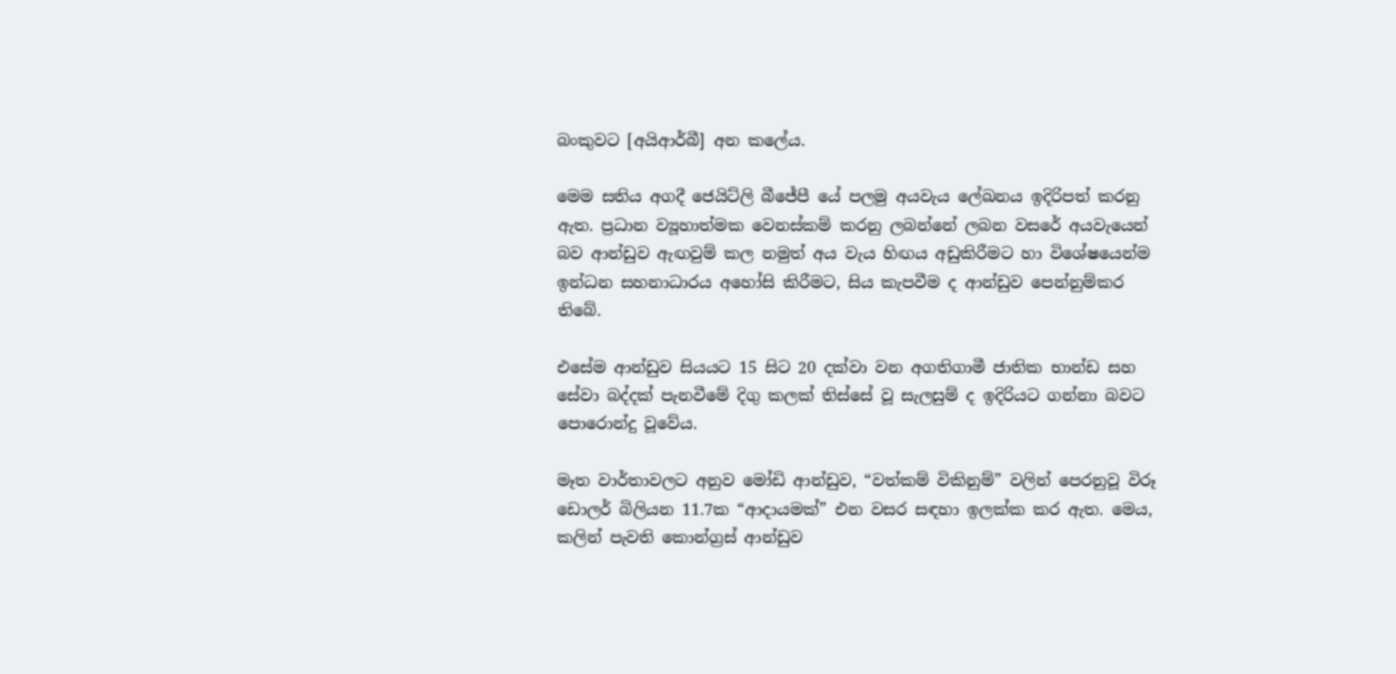බංකුවට [අයිආර්බී] අන කලේය.

මෙම සතිය අගදී ජෙයිට්ලි බීජේපී යේ පලමු අයවැය ලේඛනය ඉදිරිපත් කරනු ඇත. ප්‍රධාන ව්‍යූහාත්මක වෙනස්කම් කරනු ලබන්නේ ලබන වසරේ අයවැයෙන් බව ආන්ඩුව ඇඟවුම් කල නමුත් අය වැය හිඟය අඩුකිරීමට හා විශේෂයෙන්ම ඉන්ධන සහනාධාරය අහෝසි කිරීමට, සිය කැපවීම ද ආන්ඩුව පෙන්නුම්කර තිබේ.

එසේම ආන්ඩුව සියයට 15 සිට 20 දක්වා වන අගතිගාමී ජාතික භාන්ඩ සහ සේවා බද්දක් පැනවීමේ දිගු කලක් තිස්සේ වූ සැලසුම් ද ඉදිරියට ගන්නා බවට පොරොන්දු වූවේය.

මෑත වාර්තාවලට අනුව මෝඩි ආන්ඩුව, “වත්කම් විකිනුම්” වලින් පෙරනුවූ විරූ ඩොලර් බිලියන 11.7ක “ආදායමක්” එන වසර සඳහා ඉලක්ක කර ඇත. මෙය, කලින් පැවති කොන්ග්‍රස් ආන්ඩුව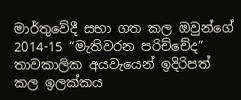මාර්තුවේදී සභා ගත කල ඔවුන්ගේ 2014-15 “මැතිවරන පරිච්චේද” තාවකාලික අයවැයෙන් ඉදිරිපත් කල ඉලක්කය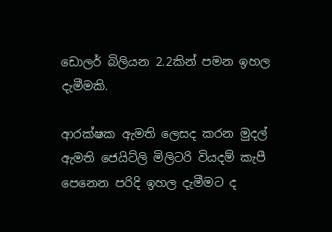ඩොලර් බිලියන 2.2කින් පමන ඉහල දැමීමකි.

ආරක්ෂක ඇමති ලෙසද කරන මුදල් ඇමති ජෙයිට්ලි මිලිටරි වියදම් කැපී පෙනෙන පරිදි ඉහල දැමීමට ද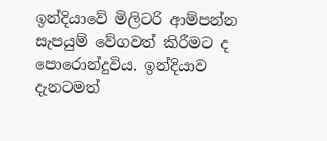ඉන්දියාවේ මිලිටරි ආම්පන්න සැපයුම් වේගවත් කිරීමට ද පොරොන්දුවිය. ඉන්දියාව දැනටමත්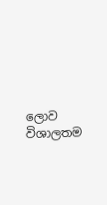ලොව විශාලතම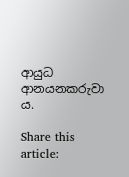ආයුධ ආනයනකරුවා ය.

Share this article: